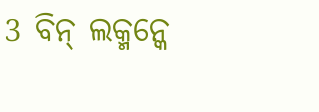3 ବିନ୍ ଲକ୍ମନ୍କେ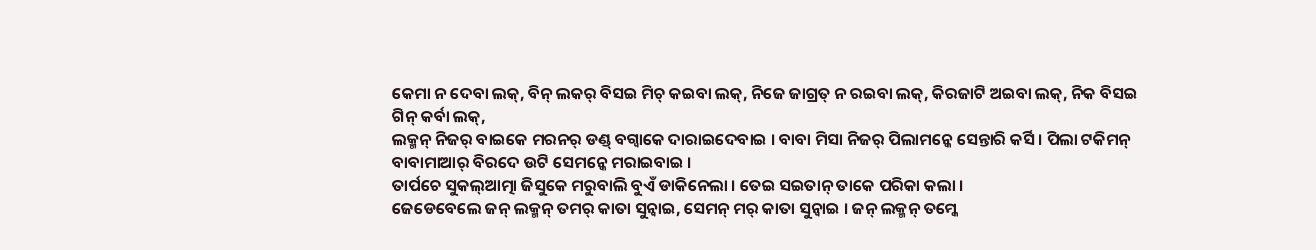କେମା ନ ଦେବା ଲକ୍, ବିନ୍ ଲକର୍ ବିସଇ ମିଚ୍ କଇବା ଲକ୍, ନିଜେ ଜାଗ୍ରତ୍ ନ ରଇବା ଲକ୍, କିରଜାଟି ଅଇବା ଲକ୍, ନିକ ବିସଇ ଗିନ୍ କର୍ବା ଲକ୍,
ଲକ୍ମନ୍ ନିଜର୍ ବାଇକେ ମରନର୍ ଡଣ୍ଡ୍ ବଗ୍ବାକେ ଦାରାଇଦେବାଇ । ବାବା ମିସା ନିଜର୍ ପିଲାମନ୍କେ ସେନ୍ତାରି କର୍ସି । ପିଲା ଟକିମନ୍ ବାବାମାଆର୍ ବିରଦେ ଉଟି ସେମନ୍କେ ମରାଇବାଇ ।
ତାର୍ପଚେ ସୁକଲ୍ଆତ୍ମା ଜିସୁକେ ମରୁବାଲି ବୁଏଁ ଡାକିନେଲା । ତେଇ ସଇତାନ୍ ତାକେ ପରିକା କଲା ।
ଜେଡେବେଲେ ଜନ୍ ଲକ୍ମନ୍ ତମର୍ କାତା ସୁନ୍ବାଇ, ସେମନ୍ ମର୍ କାତା ସୁନ୍ବାଇ । ଜନ୍ ଲକ୍ମନ୍ ତମ୍କେ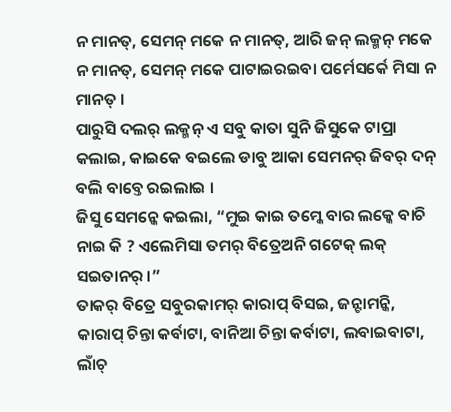ନ ମାନତ୍, ସେମନ୍ ମକେ ନ ମାନତ୍, ଆରି ଜନ୍ ଲକ୍ମନ୍ ମକେ ନ ମାନତ୍, ସେମନ୍ ମକେ ପାଟାଇରଇବା ପର୍ମେସର୍କେ ମିସା ନ ମାନତ୍ ।
ପାରୁସି ଦଲର୍ ଲକ୍ମନ୍ ଏ ସବୁ କାତା ସୁନି ଜିସୁକେ ଟାପ୍ରା କଲାଇ, କାଇକେ ବଇଲେ ଡାବୁ ଆକା ସେମନର୍ ଜିବର୍ ଦନ୍ ବଲି ବାବ୍ତେ ରଇଲାଇ ।
ଜିସୁ ସେମନ୍କେ କଇଲା, “ମୁଇ କାଇ ତମ୍କେ ବାର ଲକ୍କେ ବାଚି ନାଇ କି ? ଏଲେମିସା ତମର୍ ବିତ୍ରେଅନି ଗଟେକ୍ ଲକ୍ ସଇତାନର୍ ।”
ତାକର୍ ବିତ୍ରେ ସବୁରକାମର୍ କାରାପ୍ ବିସଇ, ଜନ୍ଟାମନ୍କି, କାରାପ୍ ଚିନ୍ତା କର୍ବାଟା, ବାନିଆ ଚିନ୍ତା କର୍ବାଟା, ଲବାଇବାଟା, ଲାଁଚ୍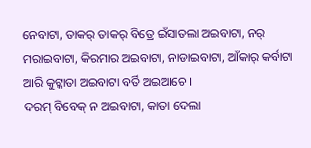ନେବାଟା, ତାକର୍ ତାକର୍ ବିତ୍ରେ ଇଁସାତଲା ଅଇବାଟା, ନର୍ ମରାଇବାଟା, କିରମାର ଅଇବାଟା, ନାଡାଇବାଟା, ଆଁକାର୍ କର୍ବାଟା ଆରି କୁଟ୍କାତା ଅଇବାଟା ବର୍ତି ଅଇଆଚେ ।
ଦରମ୍ ବିବେକ୍ ନ ଅଇବାଟା, କାତା ଦେଲା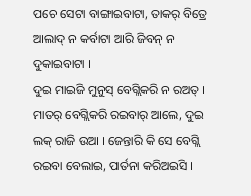ପଚେ ସେଟା ବାଙ୍ଗାଇବାଟା, ତାକର୍ ବିତ୍ରେ ଆଲାଦ୍ ନ କର୍ବାଟା ଆରି ଜିବନ୍ ନ ଦୁକାଇବାଟା ।
ଦୁଇ ମାଇଜି ମୁନୁସ୍ ବେଗ୍ଲିକରି ନ ରଅତ୍ । ମାତର୍ ବେଗ୍ଲିକରି ରଇବାର୍ ଆଲେ, ଦୁଇ ଲକ୍ ରାଜି ଉଆ । ଜେନ୍ତାରି କି ସେ ବେଗ୍ଲି ରଇବା ବେଲାଇ, ପାର୍ତନା କରିଅଇସି ।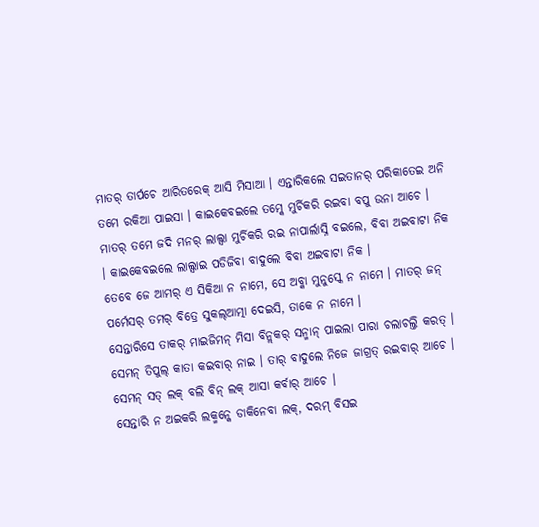ମାତର୍ ତାର୍ପଚେ ଆରିତରେକ୍ ଆସି ମିସାଆ । ଏନ୍ତାରିକଲେ ସଇତାନର୍ ପରିକାତେଇ ଅନି ତମେ ରକିଆ ପାଇସା । କାଇକେବଇଲେ ତମ୍କେ ମୁର୍ଚିକରି ରଇବା ବପୁ ଉନା ଆଚେ ।
ମାତର୍ ତମେ ଜଦି ମନର୍ ଲାଲ୍ସା ମୁର୍ଚିକରି ରଇ ନାପାର୍ଲାସ୍ନି ବଇଲେ, ବିବା ଅଇବାଟା ନିକ । କାଇକେବଇଲେ ଲାଲ୍ସାଇ ପଡିଜିବା ବାଦୁଲେ ବିବା ଅଇବାଟା ନିକ ।
ତେବେ ଜେ ଆମର୍ ଏ ସିକିଆ ନ ନାମେ, ସେ ଅବ୍କା ମୁନୁସ୍କେ ନ ନାମେ । ମାତର୍ ଜନ୍ ପର୍ମେସର୍ ତମର୍ ବିତ୍ରେ ସୁକଲ୍ଆତ୍ମା ଦେଇସି, ତାକେ ନ ନାମେ ।
ସେନ୍ତାରିସେ ତାକର୍ ମାଇଜିମନ୍ ମିସା ବିନ୍ଲକର୍ ସନ୍ମାନ୍ ପାଇଲା ପାରା ଚଲାଚଲ୍ତି କରତ୍ । ସେମନ୍ ତିପୁଲ୍ କାତା କଇବାର୍ ନାଇ । ତାର୍ ବାଦୁଲେ ନିଜେ ଜାଗ୍ରତ୍ ରଇବାର୍ ଆଚେ । ସେମନ୍ ସତ୍ ଲକ୍ ବଲି ବିନ୍ ଲକ୍ ଆସା କର୍ବାର୍ ଆଚେ ।
ସେନ୍ତାରି ନ ଅଇକରି ଲକ୍ମନ୍କେ ଡାକିନେବା ଲକ୍, ଦରମ୍ ବିସଇ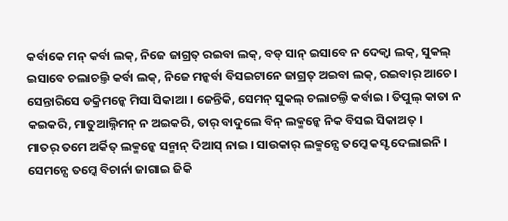କର୍ବାକେ ମନ୍ କର୍ବା ଲକ୍, ନିଜେ ଜାଗ୍ରତ୍ ରଇବା ଲକ୍, ବଡ୍ ସାନ୍ ଇସାବେ ନ ଦେକ୍ବା ଲକ୍, ସୁକଲ୍ ଇସାବେ ଚଲାଚଲ୍ତି କର୍ବା ଲକ୍, ନିଜେ ମନ୍କର୍ବା ବିସଇଟାନେ ଜାଗ୍ରତ୍ ଅଇବା ଲକ୍, ରଇବାର୍ ଆଚେ ।
ସେନ୍ତାରିସେ ଡକ୍ରିମନ୍କେ ମିସା ସିକାଆ । ଜେନ୍ତିକି, ସେମନ୍ ସୁକଲ୍ ଚଲାଚଲ୍ତି କର୍ବାଇ । ତିପୁଲ୍ କାତା ନ କଇକରି, ମାତୁଆଲ୍ନିମନ୍ ନ ଅଇକରି, ତାର୍ ବାଦୁଲେ ବିନ୍ ଲକ୍ମନ୍କେ ନିକ ବିସଇ ସିକାଅତ୍ ।
ମାତର୍ ତମେ ଅର୍କିତ୍ ଲକ୍ମନ୍କେ ସନ୍ମାନ୍ ଦିଆସ୍ ନାଇ । ସାଉକାର୍ ଲକ୍ମନ୍ସେ ତମ୍କେ କସ୍ଟ ଦେଲାଇନି । ସେମନ୍ସେ ତମ୍କେ ବିଚାର୍ନା ଜାଗାଇ ଜିକି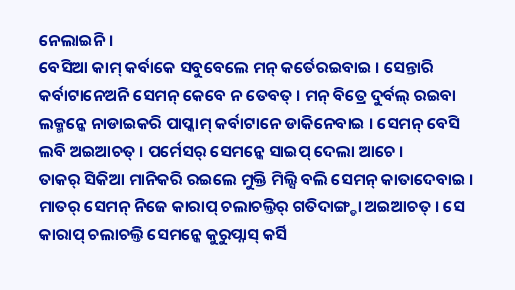ନେଲାଇନି ।
ବେସିଆ କାମ୍ କର୍ବାକେ ସବୁବେଲେ ମନ୍ କର୍ତେରଇବାଇ । ସେନ୍ତାରି କର୍ବାଟାନେଅନି ସେମନ୍ କେବେ ନ ତେବତ୍ । ମନ୍ ବିତ୍ରେ ଦୁର୍ବଲ୍ ରଇବା ଲକ୍ମନ୍କେ ନାଡାଇକରି ପାପ୍କାମ୍ କର୍ବାଟାନେ ଡାକିନେବାଇ । ସେମନ୍ ବେସି ଲବି ଅଇଆଚତ୍ । ପର୍ମେସର୍ ସେମନ୍କେ ସାଇପ୍ ଦେଲା ଆଚେ ।
ତାକର୍ ସିକିଆ ମାନିକରି ରଇଲେ ମୁକ୍ତି ମିଲ୍ସି ବଲି ସେମନ୍ କାତାଦେବାଇ । ମାତର୍ ସେମନ୍ ନିଜେ କାରାପ୍ ଚଲାଚଲ୍ତିର୍ ଗତିଦାଙ୍ଗ୍ଡା ଅଇଆଚତ୍ । ସେ କାରାପ୍ ଚଲାଚଲ୍ତି ସେମନ୍କେ କୁରୁପ୍ନାସ୍ କର୍ସି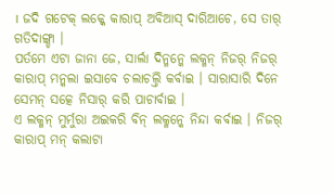। ଜଦି ଗଟେକ୍ ଲକ୍କେ କାରାପ୍ ଅବିଆସ୍ ଦାରିଆଚେ, ସେ ତାର୍ ଗତିଦାଙ୍ଗ୍ଡା ।
ପର୍ତମେ ଏଟା ଜାନା ଜେ, ସାର୍ଲା ଦିନ୍ମନ୍କେ ଲକ୍ମନ୍ ନିଜର୍ ନିଜର୍ କାରାପ୍ ମନ୍କଲା ଇସାବେ ଚଲାଚଲ୍ତି କର୍ବାଇ । ସାରାସାରି ଦିନେ ସେମନ୍ ସତ୍କେ ନିସାର୍ କରି ପାଚାର୍ବାଇ ।
ଏ ଲକ୍ମନ୍ ମୁର୍ମୁରା ଅଇକରି ବିନ୍ ଲକ୍ମନ୍କେ ନିନ୍ଦା କର୍ବାଇ । ନିଜର୍ କାରାପ୍ ମନ୍ କଲାଟା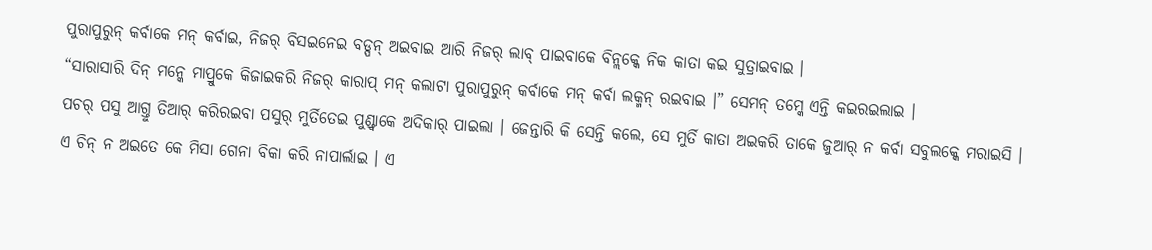ପୁରାପୁରୁନ୍ କର୍ବାକେ ମନ୍ କର୍ବାଇ, ନିଜର୍ ବିସଇନେଇ ବଡ୍ପନ୍ ଅଇବାଇ ଆରି ନିଜର୍ ଲାବ୍ ପାଇବାକେ ବିନ୍ଲକ୍କେ ନିକ କାତା କଇ ସୁତ୍ରାଇବାଇ ।
“ସାରାସାରି ଦିନ୍ ମନ୍କେ ମାପ୍ରୁକେ କିଜାଇକରି ନିଜର୍ କାରାପ୍ ମନ୍ କଲାଟା ପୁରାପୁରୁନ୍ କର୍ବାକେ ମନ୍ କର୍ବା ଲକ୍ମନ୍ ରଇବାଇ ।” ସେମନ୍ ତମ୍କେ ଏନ୍ତି କଇରଇଲାଇ ।
ପଚର୍ ପସୁ ଆଗ୍ତୁ ତିଆର୍ କରିରଇବା ପସୁର୍ ମୁର୍ତିତେଇ ପୁଣ୍ଡ୍ବାକେ ଅଦିକାର୍ ପାଇଲା । ଜେନ୍ତାରି କି ସେନ୍ତି କଲେ, ସେ ମୁର୍ତି କାତା ଅଇକରି ତାକେ ଜୁଆର୍ ନ କର୍ବା ସବୁଲକ୍କେ ମରାଇସି ।
ଏ ଚିନ୍ ନ ଅଇତେ କେ ମିସା ଗେନା ବିକା କରି ନାପାର୍ଲାଇ । ଏ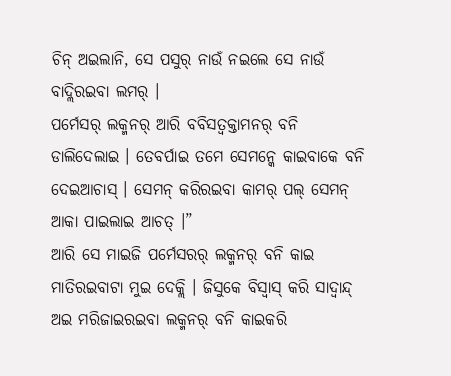ଚିନ୍ ଅଇଲାନି, ସେ ପସୁର୍ ନାଉଁ ନଇଲେ ସେ ନାଉଁ ବାଦ୍ଲିରଇବା ଲମର୍ ।
ପର୍ମେସର୍ ଲକ୍ମନର୍ ଆରି ବବିସତ୍ବକ୍ତାମନର୍ ବନି ଡାଲିଦେଲାଇ । ତେବର୍ପାଇ ତମେ ସେମନ୍କେ କାଇବାକେ ବନି ଦେଇଆଚାସ୍ । ସେମନ୍ କରିରଇବା କାମର୍ ପଲ୍ ସେମନ୍ ଆକା ପାଇଲାଇ ଆଚତ୍ ।”
ଆରି ସେ ମାଇଜି ପର୍ମେସରର୍ ଲକ୍ମନର୍ ବନି କାଇ ମାତିରଇବାଟା ମୁଇ ଦେକ୍ଲି । ଜିସୁକେ ବିସ୍ବାସ୍ କରି ସାଦ୍ବାନ୍ଦ୍ ଅଇ ମରିଜାଇରଇବା ଲକ୍ମନର୍ ବନି କାଇକରି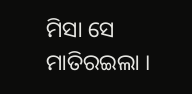ମିସା ସେ ମାତିରଇଲା ।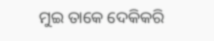ମୁଇ ତାକେ ଦେକିକରି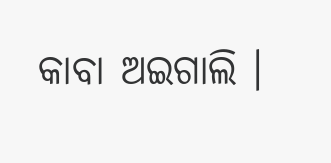କାବା ଅଇଗାଲି ।